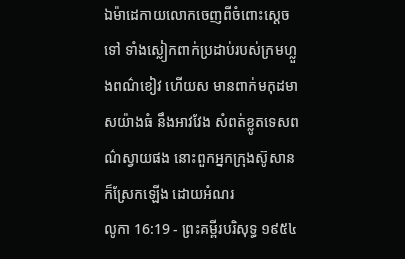ឯម៉ាដេកាយលោកចេញពីចំពោះស្តេចទៅ ទាំងស្លៀកពាក់ប្រដាប់របស់ក្រមហ្លួងពណ៌ខៀវ ហើយស មានពាក់មកុដមាសយ៉ាងធំ នឹងអាវវែង សំពត់ខ្លូតទេសពណ៌ស្វាយផង នោះពួកអ្នកក្រុងស៊ូសានក៏ស្រែកឡើង ដោយអំណរ
លូកា 16:19 - ព្រះគម្ពីរបរិសុទ្ធ ១៩៥៤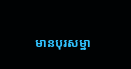មានបុរសម្នា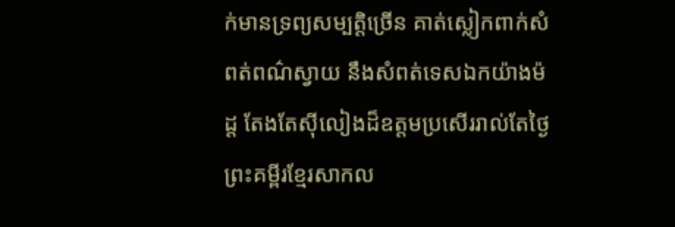ក់មានទ្រព្យសម្បត្តិច្រើន គាត់ស្លៀកពាក់សំពត់ពណ៌ស្វាយ នឹងសំពត់ទេសឯកយ៉ាងម៉ដ្ត តែងតែស៊ីលៀងដ៏ឧត្តមប្រសើររាល់តែថ្ងៃ ព្រះគម្ពីរខ្មែរសាកល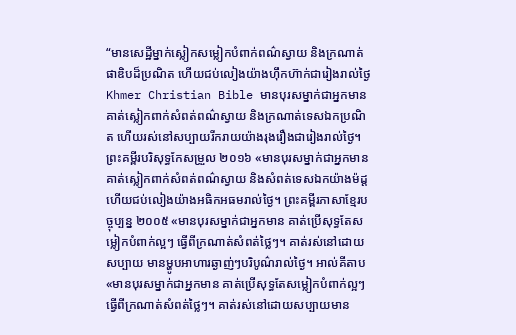“មានសេដ្ឋីម្នាក់ស្លៀកសម្លៀកបំពាក់ពណ៌ស្វាយ និងក្រណាត់ផាឌិបដ៏ប្រណិត ហើយជប់លៀងយ៉ាងហ៊ឹកហ៊ាក់ជារៀងរាល់ថ្ងៃ Khmer Christian Bible មានបុរសម្នាក់ជាអ្នកមាន គាត់ស្លៀកពាក់សំពត់ពណ៌ស្វាយ និងក្រណាត់ទេសឯកប្រណិត ហើយរស់នៅសប្បាយរីករាយយ៉ាងរុងរឿងជារៀងរាល់ថ្ងៃ។ ព្រះគម្ពីរបរិសុទ្ធកែសម្រួល ២០១៦ «មានបុរសម្នាក់ជាអ្នកមាន គាត់ស្លៀកពាក់សំពត់ពណ៌ស្វាយ និងសំពត់ទេសឯកយ៉ាងម៉ដ្ត ហើយជប់លៀងយ៉ាងអធិកអធមរាល់ថ្ងៃ។ ព្រះគម្ពីរភាសាខ្មែរបច្ចុប្បន្ន ២០០៥ «មានបុរសម្នាក់ជាអ្នកមាន គាត់ប្រើសុទ្ធតែសម្លៀកបំពាក់ល្អៗ ធ្វើពីក្រណាត់សំពត់ថ្លៃៗ។ គាត់រស់នៅដោយសប្បាយ មានម្ហូបអាហារឆ្ងាញ់ៗបរិបូណ៌រាល់ថ្ងៃ។ អាល់គីតាប «មានបុរសម្នាក់ជាអ្នកមាន គាត់ប្រើសុទ្ធតែសម្លៀកបំពាក់ល្អៗ ធ្វើពីក្រណាត់សំពត់ថ្លៃៗ។ គាត់រស់នៅដោយសប្បាយមាន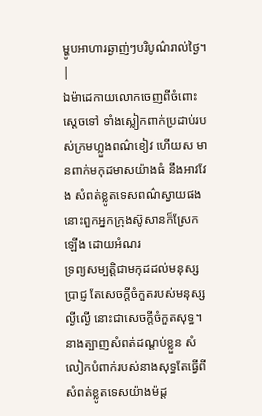ម្ហូបអាហារឆ្ងាញ់ៗបរិបូណ៌រាល់ថ្ងៃ។ |
ឯម៉ាដេកាយលោកចេញពីចំពោះស្តេចទៅ ទាំងស្លៀកពាក់ប្រដាប់របស់ក្រមហ្លួងពណ៌ខៀវ ហើយស មានពាក់មកុដមាសយ៉ាងធំ នឹងអាវវែង សំពត់ខ្លូតទេសពណ៌ស្វាយផង នោះពួកអ្នកក្រុងស៊ូសានក៏ស្រែកឡើង ដោយអំណរ
ទ្រព្យសម្បត្តិជាមកុដដល់មនុស្សប្រាជ្ញ តែសេចក្ដីចំកួតរបស់មនុស្សល្ងីល្ងើ នោះជាសេចក្ដីចំកួតសុទ្ធ។
នាងត្បាញសំពត់ដណ្តប់ខ្លួន សំលៀកបំពាក់របស់នាងសុទ្ធតែធ្វើពីសំពត់ខ្លូតទេសយ៉ាងម៉ដ្ត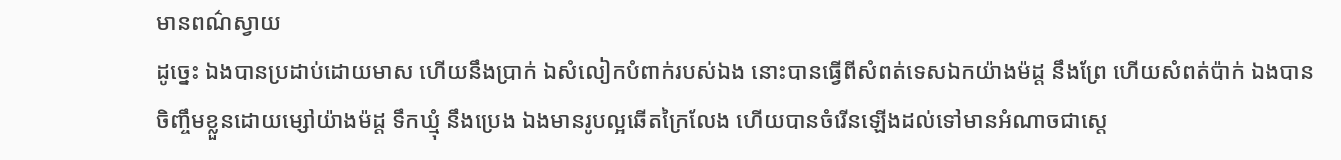មានពណ៌ស្វាយ
ដូច្នេះ ឯងបានប្រដាប់ដោយមាស ហើយនឹងប្រាក់ ឯសំលៀកបំពាក់របស់ឯង នោះបានធ្វើពីសំពត់ទេសឯកយ៉ាងម៉ដ្ត នឹងព្រែ ហើយសំពត់ប៉ាក់ ឯងបានចិញ្ចឹមខ្លួនដោយម្សៅយ៉ាងម៉ដ្ត ទឹកឃ្មុំ នឹងប្រេង ឯងមានរូបល្អឆើតក្រៃលែង ហើយបានចំរើនឡើងដល់ទៅមានអំណាចជាស្តេ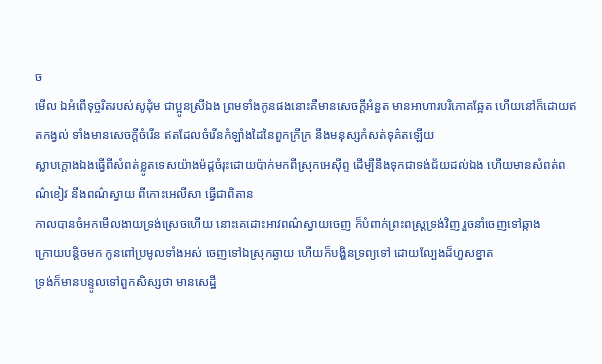ច
មើល ឯអំពើទុច្ចរិតរបស់សូដុំម ជាប្អូនស្រីឯង ព្រមទាំងកូនផងនោះគឺមានសេចក្ដីអំនួត មានអាហារបរិភោគឆ្អែត ហើយនៅក៏ដោយឥតកង្វល់ ទាំងមានសេចក្ដីចំរើន ឥតដែលចំរើនកំឡាំងដៃនៃពួកក្រីក្រ នឹងមនុស្សកំសត់ទុគ៌តឡើយ
ស្លាបក្តោងឯងធ្វើពីសំពត់ខ្លូតទេសយ៉ាងម៉ដ្តចំរុះដោយប៉ាក់មកពីស្រុកអេស៊ីព្ទ ដើម្បីនឹងទុកជាទង់ជ័យដល់ឯង ហើយមានសំពត់ពណ៌ខៀវ នឹងពណ៌ស្វាយ ពីកោះអេលីសា ធ្វើជាពិតាន
កាលបានចំអកមើលងាយទ្រង់ស្រេចហើយ នោះគេដោះអាវពណ៌ស្វាយចេញ ក៏បំពាក់ព្រះពស្ត្រទ្រង់វិញ រួចនាំចេញទៅឆ្កាង
ក្រោយបន្តិចមក កូនពៅប្រមូលទាំងអស់ ចេញទៅឯស្រុកឆ្ងាយ ហើយក៏បង្ហិនទ្រព្យទៅ ដោយល្បែងដ៏ហួសខ្នាត
ទ្រង់ក៏មានបន្ទូលទៅពួកសិស្សថា មានសេដ្ឋី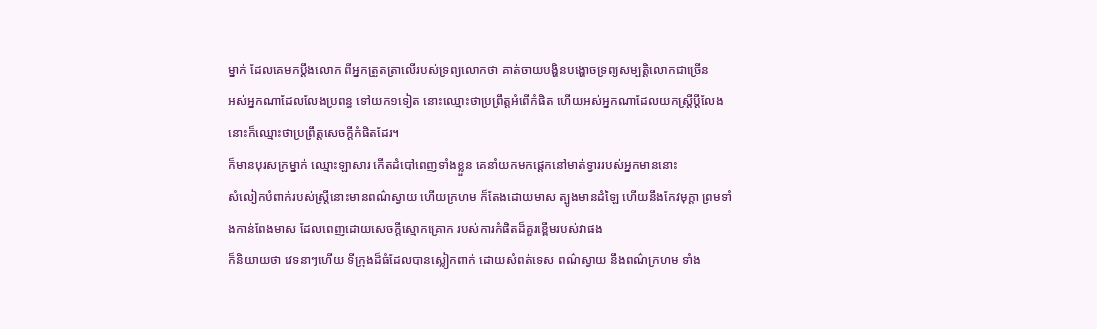ម្នាក់ ដែលគេមកប្តឹងលោក ពីអ្នកត្រួតត្រាលើរបស់ទ្រព្យលោកថា គាត់ចាយបង្ហិនបង្ហោចទ្រព្យសម្បត្តិលោកជាច្រើន
អស់អ្នកណាដែលលែងប្រពន្ធ ទៅយក១ទៀត នោះឈ្មោះថាប្រព្រឹត្តអំពើកំផិត ហើយអស់អ្នកណាដែលយកស្ត្រីប្ដីលែង នោះក៏ឈ្មោះថាប្រព្រឹត្តសេចក្ដីកំផិតដែរ។
ក៏មានបុរសក្រម្នាក់ ឈ្មោះឡាសារ កើតដំបៅពេញទាំងខ្លួន គេនាំយកមកផ្តេកនៅមាត់ទ្វាររបស់អ្នកមាននោះ
សំលៀកបំពាក់របស់ស្ត្រីនោះមានពណ៌ស្វាយ ហើយក្រហម ក៏តែងដោយមាស ត្បូងមានដំឡៃ ហើយនឹងកែវមុក្តា ព្រមទាំងកាន់ពែងមាស ដែលពេញដោយសេចក្ដីស្មោកគ្រោក របស់ការកំផិតដ៏គួរខ្ពើមរបស់វាផង
ក៏និយាយថា វេទនាៗហើយ ទីក្រុងដ៏ធំដែលបានស្លៀកពាក់ ដោយសំពត់ទេស ពណ៌ស្វាយ នឹងពណ៌ក្រហម ទាំង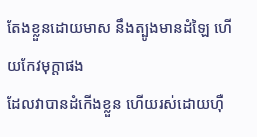តែងខ្លួនដោយមាស នឹងត្បូងមានដំឡៃ ហើយកែវមុក្តាផង
ដែលវាបានដំកើងខ្លួន ហើយរស់ដោយហ៊ឺ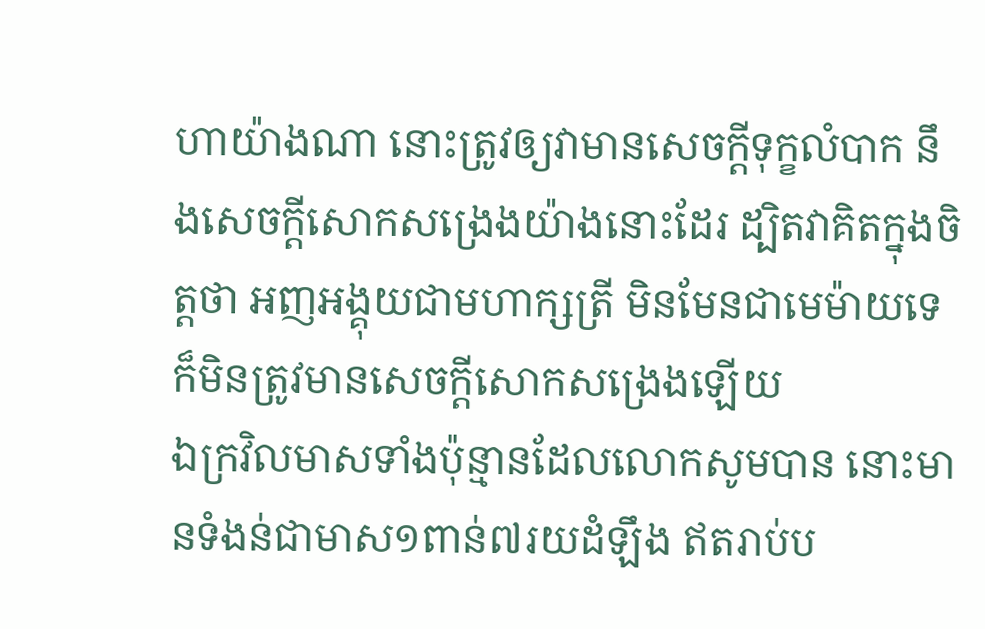ហាយ៉ាងណា នោះត្រូវឲ្យវាមានសេចក្ដីទុក្ខលំបាក នឹងសេចក្ដីសោកសង្រេងយ៉ាងនោះដែរ ដ្បិតវាគិតក្នុងចិត្តថា អញអង្គុយជាមហាក្សត្រី មិនមែនជាមេម៉ាយទេ ក៏មិនត្រូវមានសេចក្ដីសោកសង្រេងឡើយ
ឯក្រវិលមាសទាំងប៉ុន្មានដែលលោកសូមបាន នោះមានទំងន់ជាមាស១ពាន់៧រយដំឡឹង ឥតរាប់ប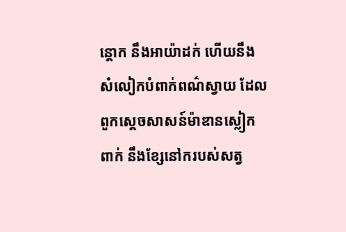ន្តោក នឹងអាយ៉ាដក់ ហើយនឹងសំលៀកបំពាក់ពណ៌ស្វាយ ដែលពួកស្តេចសាសន៍ម៉ាឌានស្លៀកពាក់ នឹងខ្សែនៅករបស់សត្វ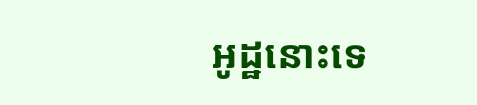អូដ្ឋនោះទេ